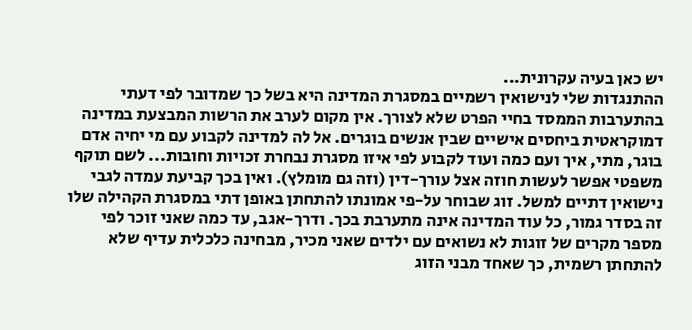יש כאן בעיה עקרונית...
ההתנגדות שלי לנישואין רשמיים במסגרת המדינה היא בשל כך שמדובר לפי דעתי בהתערבות הממסד בחיי הפרט שלא לצורך. אין מקום לערב את הרשות המבצעת במדינה דמוקראטית ביחסים אישיים שבין אנשים בוגרים. אל לה למדינה לקבוע עם מי יחיה אדם בוגר, מתי, איך ועם כמה ועוד לקבוע לפי איזו מסגרת נבחרת זכויות וחובות... לשם תוקף משפטי אפשר לעשות חוזה אצל עורך-דין (וזה גם מומלץ). ואין בכך קביעת עמדה לגבי נישואין דתיים למשל. זוג שבוחר על-פי אמונתו להתחתן באופן דתי במסגרת הקהילה שלו זה בסדר גמור, כל עוד המדינה אינה מתערבת בכך. ודרך-אגב, עד כמה שאני זוכר לפי מספר מקרים של זוגות לא נשואים עם ילדים שאני מכיר, מבחינה כלכלית עדיף שלא להתחתן רשמית, כך שאחד מבני הזוג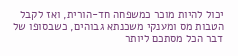יכול להיות מוכר כמשפחה חד-הורית, ואז לקבל הטבות מס ומענקי משכנתא גבוהים, כשבסופו של דבר הכל מסתכם ליותר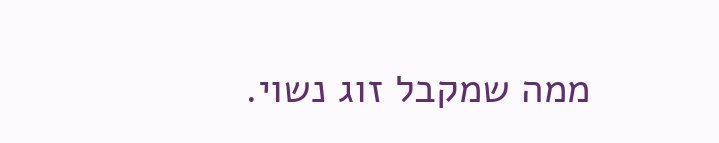ממה שמקבל זוג נשוי.